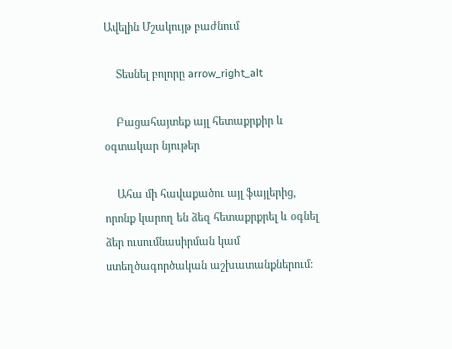Ավելին Մշակույթ բաժնում

    Տեսնել բոլորը arrow_right_alt

    Բացահայտեք այլ հետաքրքիր և օգտակար նյութեր

    Ահա մի հավաքածու այլ ֆայլերից, որոնք կարող են ձեզ հետաքրքրել և օգնել ձեր ուսումնասիրման կամ ստեղծագործական աշխատանքներում: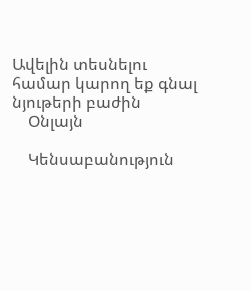Ավելին տեսնելու համար կարող եք գնալ նյութերի բաժին
    Օնլայն

    Կենսաբանություն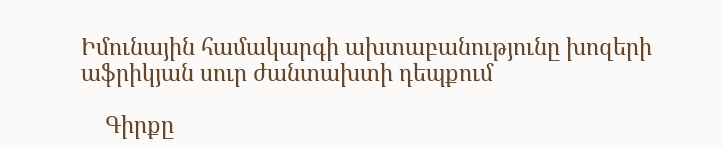Իմունային համակարգի ախտաբանությունը խոզերի աֆրիկյան սուր ժանտախտի դեպքում

    Գիրքը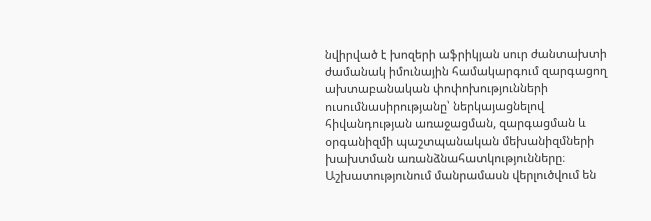նվիրված է խոզերի աֆրիկյան սուր ժանտախտի ժամանակ իմունային համակարգում զարգացող ախտաբանական փոփոխությունների ուսումնասիրությանը՝ ներկայացնելով հիվանդության առաջացման, զարգացման և օրգանիզմի պաշտպանական մեխանիզմների խախտման առանձնահատկությունները։ Աշխատությունում մանրամասն վերլուծվում են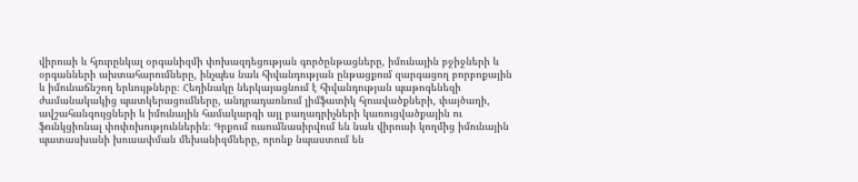վիրուսի և հյուրընկալ օրգանիզմի փոխազդեցության գործընթացները, իմունային բջիջների և օրգանների ախտահարումները, ինչպես նաև հիվանդության ընթացքում զարգացող բորբոքային և իմունաճնշող երևույթները։ Հեղինակը ներկայացնում է հիվանդության պաթոգենեզի ժամանակակից պատկերացումները, անդրադառնում լիմֆատիկ հյուսվածքների, փայծաղի, ավշահանգույցների և իմունային համակարգի այլ բաղադրիչների կառուցվածքային ու ֆունկցիոնալ փոփոխություններին։ Գրքում ուսումնասիրվում են նաև վիրուսի կողմից իմունային պատասխանի խուսափման մեխանիզմները, որոնք նպաստում են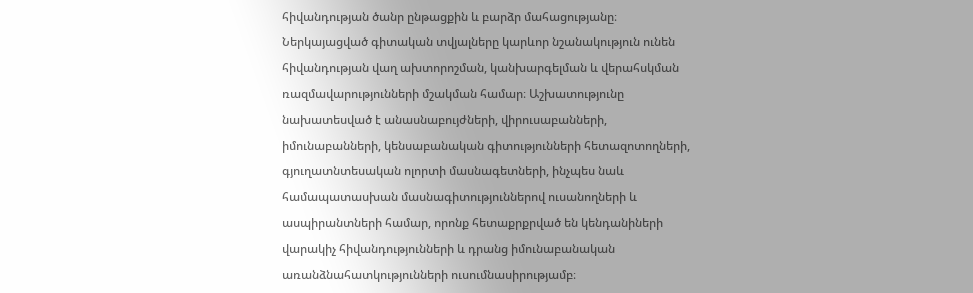հիվանդության ծանր ընթացքին և բարձր մահացությանը։ Ներկայացված գիտական տվյալները կարևոր նշանակություն ունեն հիվանդության վաղ ախտորոշման, կանխարգելման և վերահսկման ռազմավարությունների մշակման համար։ Աշխատությունը նախատեսված է անասնաբույժների, վիրուսաբանների, իմունաբանների, կենսաբանական գիտությունների հետազոտողների, գյուղատնտեսական ոլորտի մասնագետների, ինչպես նաև համապատասխան մասնագիտություններով ուսանողների և ասպիրանտների համար, որոնք հետաքրքրված են կենդանիների վարակիչ հիվանդությունների և դրանց իմունաբանական առանձնահատկությունների ուսումնասիրությամբ։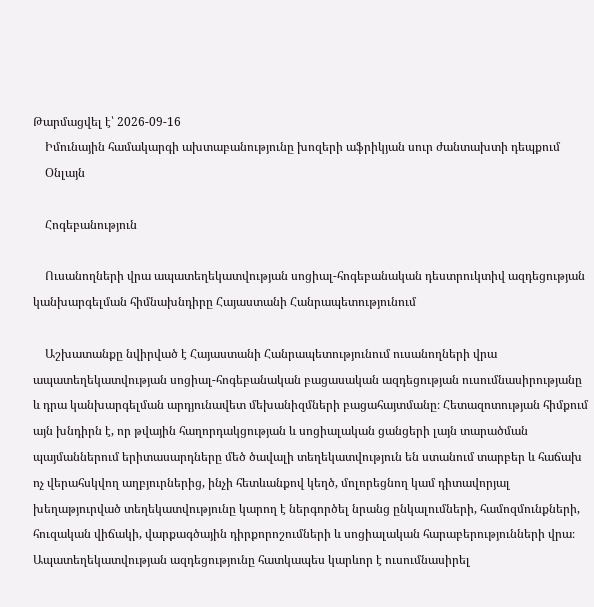Թարմացվել է՝ 2026-09-16
    Իմունային համակարգի ախտաբանությունը խոզերի աֆրիկյան սուր ժանտախտի դեպքում
    Օնլայն

    Հոգեբանություն

    Ուսանողների վրա ապատեղեկատվության սոցիալ-հոգեբանական դեստրուկտիվ ազդեցության կանխարգելման հիմնախնդիրը Հայաստանի Հանրապետությունում

    Աշխատանքը նվիրված է Հայաստանի Հանրապետությունում ուսանողների վրա ապատեղեկատվության սոցիալ-հոգեբանական բացասական ազդեցության ուսումնասիրությանը և դրա կանխարգելման արդյունավետ մեխանիզմների բացահայտմանը։ Հետազոտության հիմքում այն խնդիրն է, որ թվային հաղորդակցության և սոցիալական ցանցերի լայն տարածման պայմաններում երիտասարդները մեծ ծավալի տեղեկատվություն են ստանում տարբեր և հաճախ ոչ վերահսկվող աղբյուրներից, ինչի հետևանքով կեղծ, մոլորեցնող կամ դիտավորյալ խեղաթյուրված տեղեկատվությունը կարող է ներգործել նրանց ընկալումների, համոզմունքների, հուզական վիճակի, վարքագծային դիրքորոշումների և սոցիալական հարաբերությունների վրա։ Ապատեղեկատվության ազդեցությունը հատկապես կարևոր է ուսումնասիրել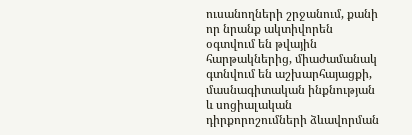ուսանողների շրջանում, քանի որ նրանք ակտիվորեն օգտվում են թվային հարթակներից, միաժամանակ գտնվում են աշխարհայացքի, մասնագիտական ինքնության և սոցիալական դիրքորոշումների ձևավորման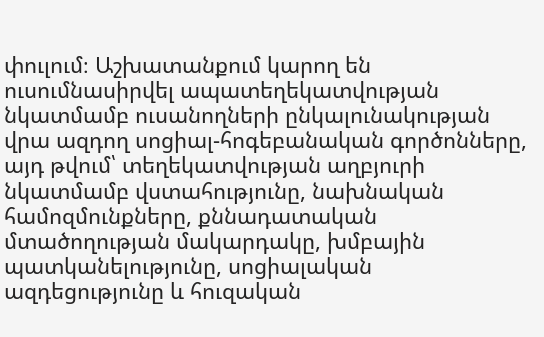փուլում։ Աշխատանքում կարող են ուսումնասիրվել ապատեղեկատվության նկատմամբ ուսանողների ընկալունակության վրա ազդող սոցիալ-հոգեբանական գործոնները, այդ թվում՝ տեղեկատվության աղբյուրի նկատմամբ վստահությունը, նախնական համոզմունքները, քննադատական մտածողության մակարդակը, խմբային պատկանելությունը, սոցիալական ազդեցությունը և հուզական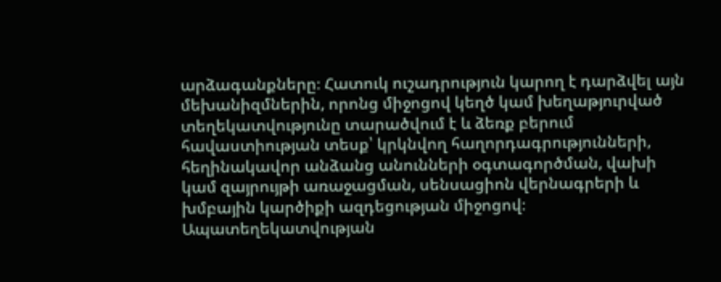արձագանքները։ Հատուկ ուշադրություն կարող է դարձվել այն մեխանիզմներին, որոնց միջոցով կեղծ կամ խեղաթյուրված տեղեկատվությունը տարածվում է և ձեռք բերում հավաստիության տեսք՝ կրկնվող հաղորդագրությունների, հեղինակավոր անձանց անունների օգտագործման, վախի կամ զայրույթի առաջացման, սենսացիոն վերնագրերի և խմբային կարծիքի ազդեցության միջոցով։ Ապատեղեկատվության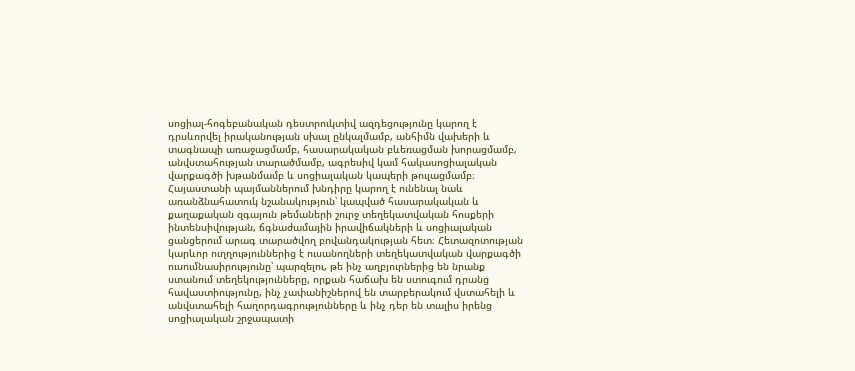սոցիալ-հոգեբանական դեստրուկտիվ ազդեցությունը կարող է դրսևորվել իրականության սխալ ընկալմամբ, անհիմն վախերի և տագնապի առաջացմամբ, հասարակական բևեռացման խորացմամբ, անվստահության տարածմամբ, ագրեսիվ կամ հակասոցիալական վարքագծի խթանմամբ և սոցիալական կապերի թուլացմամբ։ Հայաստանի պայմաններում խնդիրը կարող է ունենալ նաև առանձնահատուկ նշանակություն՝ կապված հասարակական և քաղաքական զգայուն թեմաների շուրջ տեղեկատվական հոսքերի ինտենսիվության, ճգնաժամային իրավիճակների և սոցիալական ցանցերում արագ տարածվող բովանդակության հետ։ Հետազոտության կարևոր ուղղություններից է ուսանողների տեղեկատվական վարքագծի ուսումնասիրությունը՝ պարզելու, թե ինչ աղբյուրներից են նրանք ստանում տեղեկությունները, որքան հաճախ են ստուգում դրանց հավաստիությունը, ինչ չափանիշներով են տարբերակում վստահելի և անվստահելի հաղորդագրությունները և ինչ դեր են տալիս իրենց սոցիալական շրջապատի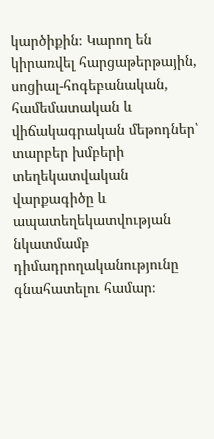կարծիքին։ Կարող են կիրառվել հարցաթերթային, սոցիալ-հոգեբանական, համեմատական և վիճակագրական մեթոդներ՝ տարբեր խմբերի տեղեկատվական վարքագիծը և ապատեղեկատվության նկատմամբ դիմադրողականությունը գնահատելու համար։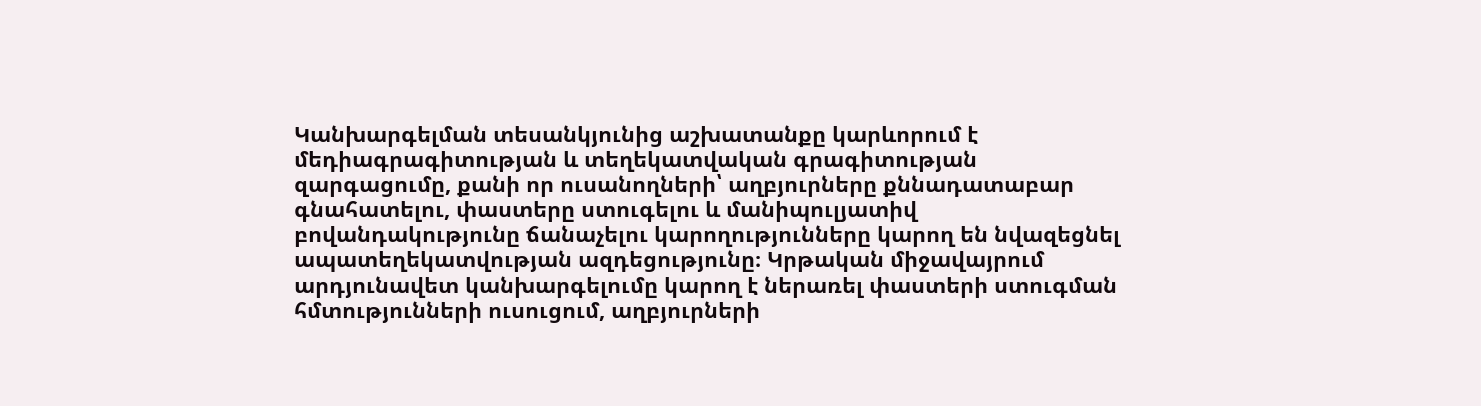Կանխարգելման տեսանկյունից աշխատանքը կարևորում է մեդիագրագիտության և տեղեկատվական գրագիտության զարգացումը, քանի որ ուսանողների՝ աղբյուրները քննադատաբար գնահատելու, փաստերը ստուգելու և մանիպուլյատիվ բովանդակությունը ճանաչելու կարողությունները կարող են նվազեցնել ապատեղեկատվության ազդեցությունը։ Կրթական միջավայրում արդյունավետ կանխարգելումը կարող է ներառել փաստերի ստուգման հմտությունների ուսուցում, աղբյուրների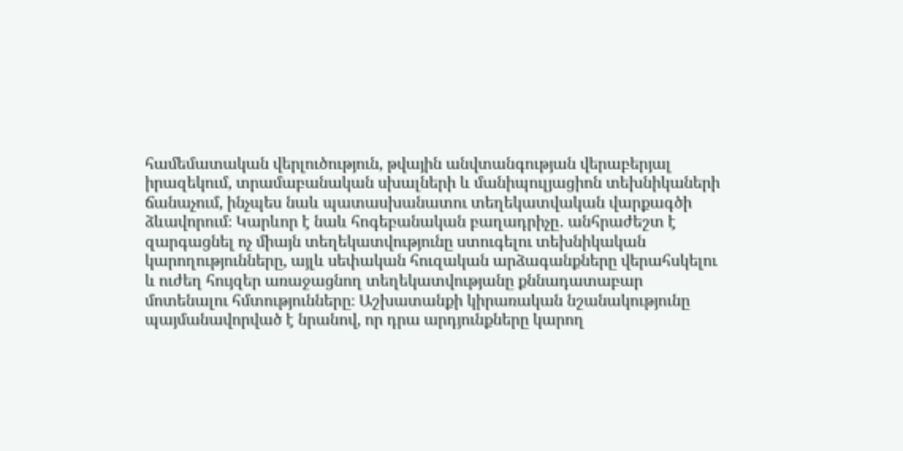համեմատական վերլուծություն, թվային անվտանգության վերաբերյալ իրազեկում, տրամաբանական սխալների և մանիպուլյացիոն տեխնիկաների ճանաչում, ինչպես նաև պատասխանատու տեղեկատվական վարքագծի ձևավորում։ Կարևոր է նաև հոգեբանական բաղադրիչը․ անհրաժեշտ է զարգացնել ոչ միայն տեղեկատվությունը ստուգելու տեխնիկական կարողությունները, այլև սեփական հուզական արձագանքները վերահսկելու և ուժեղ հույզեր առաջացնող տեղեկատվությանը քննադատաբար մոտենալու հմտությունները։ Աշխատանքի կիրառական նշանակությունը պայմանավորված է նրանով, որ դրա արդյունքները կարող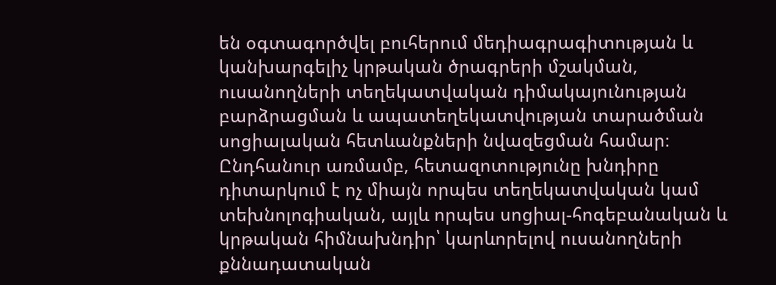են օգտագործվել բուհերում մեդիագրագիտության և կանխարգելիչ կրթական ծրագրերի մշակման, ուսանողների տեղեկատվական դիմակայունության բարձրացման և ապատեղեկատվության տարածման սոցիալական հետևանքների նվազեցման համար։ Ընդհանուր առմամբ, հետազոտությունը խնդիրը դիտարկում է ոչ միայն որպես տեղեկատվական կամ տեխնոլոգիական, այլև որպես սոցիալ-հոգեբանական և կրթական հիմնախնդիր՝ կարևորելով ուսանողների քննադատական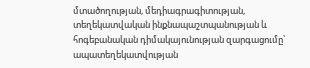մտածողության, մեդիագրագիտության, տեղեկատվական ինքնապաշտպանության և հոգեբանական դիմակայունության զարգացումը՝ ապատեղեկատվության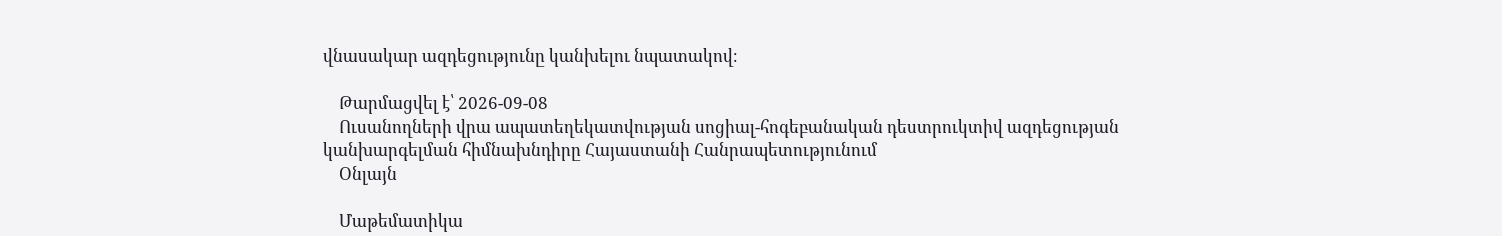վնասակար ազդեցությունը կանխելու նպատակով։

    Թարմացվել է՝ 2026-09-08
    Ուսանողների վրա ապատեղեկատվության սոցիալ-հոգեբանական դեստրուկտիվ ազդեցության կանխարգելման հիմնախնդիրը Հայաստանի Հանրապետությունում
    Օնլայն

    Մաթեմատիկա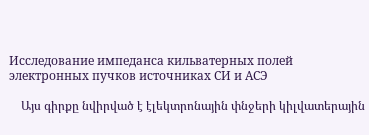Исследование импеданса кильватерных полей электронных пучков источниках СИ и АСЭ

    Այս գիրքը նվիրված է էլեկտրոնային փնջերի կիլվատերային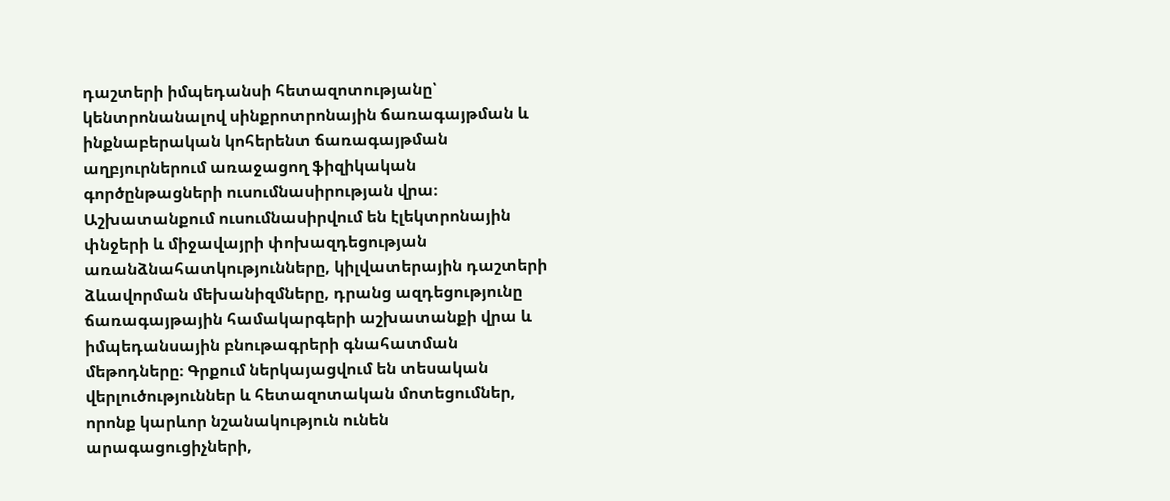դաշտերի իմպեդանսի հետազոտությանը՝ կենտրոնանալով սինքրոտրոնային ճառագայթման և ինքնաբերական կոհերենտ ճառագայթման աղբյուրներում առաջացող ֆիզիկական գործընթացների ուսումնասիրության վրա։ Աշխատանքում ուսումնասիրվում են էլեկտրոնային փնջերի և միջավայրի փոխազդեցության առանձնահատկությունները, կիլվատերային դաշտերի ձևավորման մեխանիզմները, դրանց ազդեցությունը ճառագայթային համակարգերի աշխատանքի վրա և իմպեդանսային բնութագրերի գնահատման մեթոդները։ Գրքում ներկայացվում են տեսական վերլուծություններ և հետազոտական մոտեցումներ, որոնք կարևոր նշանակություն ունեն արագացուցիչների,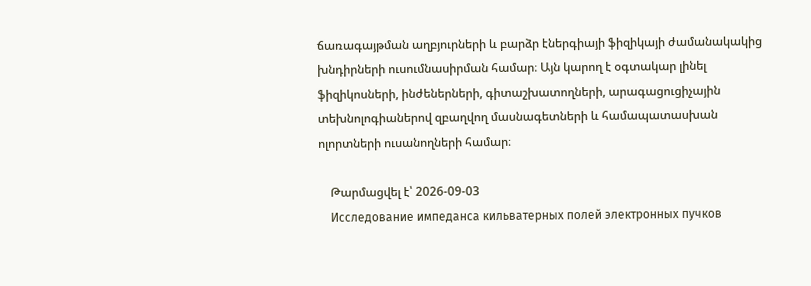ճառագայթման աղբյուրների և բարձր էներգիայի ֆիզիկայի ժամանակակից խնդիրների ուսումնասիրման համար։ Այն կարող է օգտակար լինել ֆիզիկոսների, ինժեներների, գիտաշխատողների, արագացուցիչային տեխնոլոգիաներով զբաղվող մասնագետների և համապատասխան ոլորտների ուսանողների համար։

    Թարմացվել է՝ 2026-09-03
    Исследование импеданса кильватерных полей электронных пучков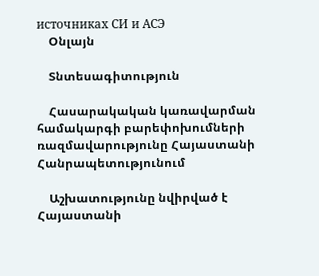источниках СИ и АСЭ
    Օնլայն

    Տնտեսագիտություն

    Հասարակական կառավարման համակարգի բարեփոխումների ռազմավարությունը Հայաստանի Հանրապետությունում

    Աշխատությունը նվիրված է Հայաստանի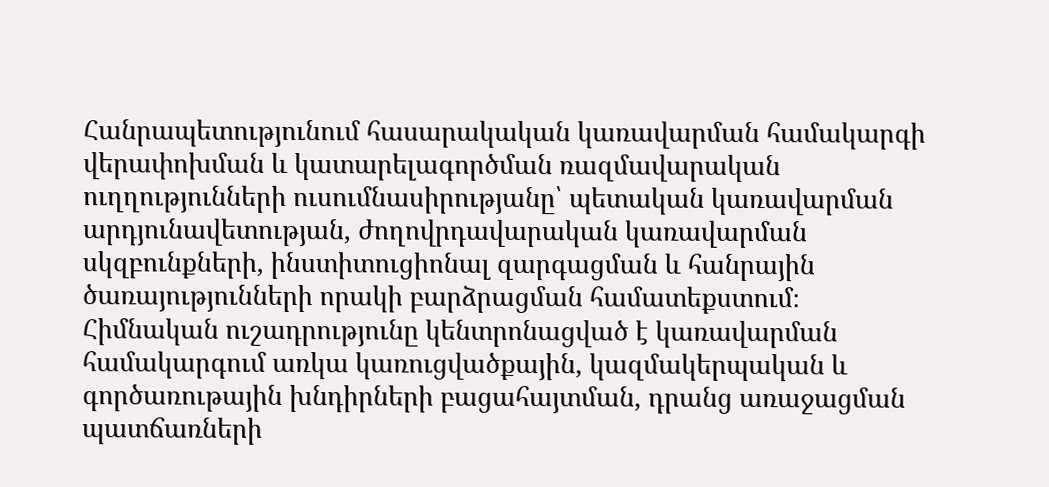Հանրապետությունում հասարակական կառավարման համակարգի վերափոխման և կատարելագործման ռազմավարական ուղղությունների ուսումնասիրությանը՝ պետական կառավարման արդյունավետության, ժողովրդավարական կառավարման սկզբունքների, ինստիտուցիոնալ զարգացման և հանրային ծառայությունների որակի բարձրացման համատեքստում։ Հիմնական ուշադրությունը կենտրոնացված է կառավարման համակարգում առկա կառուցվածքային, կազմակերպական և գործառութային խնդիրների բացահայտման, դրանց առաջացման պատճառների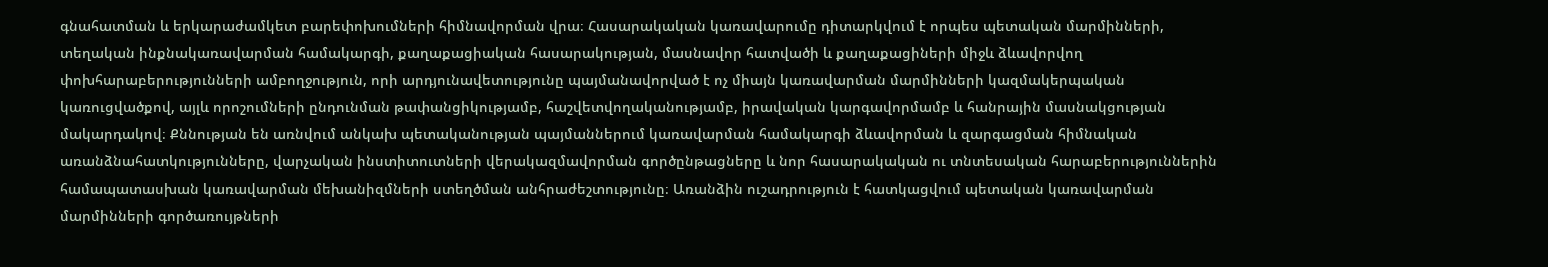գնահատման և երկարաժամկետ բարեփոխումների հիմնավորման վրա։ Հասարակական կառավարումը դիտարկվում է որպես պետական մարմինների, տեղական ինքնակառավարման համակարգի, քաղաքացիական հասարակության, մասնավոր հատվածի և քաղաքացիների միջև ձևավորվող փոխհարաբերությունների ամբողջություն, որի արդյունավետությունը պայմանավորված է ոչ միայն կառավարման մարմինների կազմակերպական կառուցվածքով, այլև որոշումների ընդունման թափանցիկությամբ, հաշվետվողականությամբ, իրավական կարգավորմամբ և հանրային մասնակցության մակարդակով։ Քննության են առնվում անկախ պետականության պայմաններում կառավարման համակարգի ձևավորման և զարգացման հիմնական առանձնահատկությունները, վարչական ինստիտուտների վերակազմավորման գործընթացները և նոր հասարակական ու տնտեսական հարաբերություններին համապատասխան կառավարման մեխանիզմների ստեղծման անհրաժեշտությունը։ Առանձին ուշադրություն է հատկացվում պետական կառավարման մարմինների գործառույթների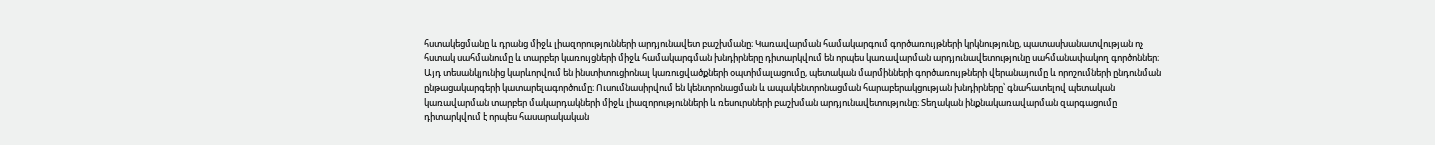հստակեցմանը և դրանց միջև լիազորությունների արդյունավետ բաշխմանը։ Կառավարման համակարգում գործառույթների կրկնությունը, պատասխանատվության ոչ հստակ սահմանումը և տարբեր կառույցների միջև համակարգման խնդիրները դիտարկվում են որպես կառավարման արդյունավետությունը սահմանափակող գործոններ։ Այդ տեսանկյունից կարևորվում են ինստիտուցիոնալ կառուցվածքների օպտիմալացումը, պետական մարմինների գործառույթների վերանայումը և որոշումների ընդունման ընթացակարգերի կատարելագործումը։ Ուսումնասիրվում են կենտրոնացման և ապակենտրոնացման հարաբերակցության խնդիրները՝ գնահատելով պետական կառավարման տարբեր մակարդակների միջև լիազորությունների և ռեսուրսների բաշխման արդյունավետությունը։ Տեղական ինքնակառավարման զարգացումը դիտարկվում է որպես հասարակական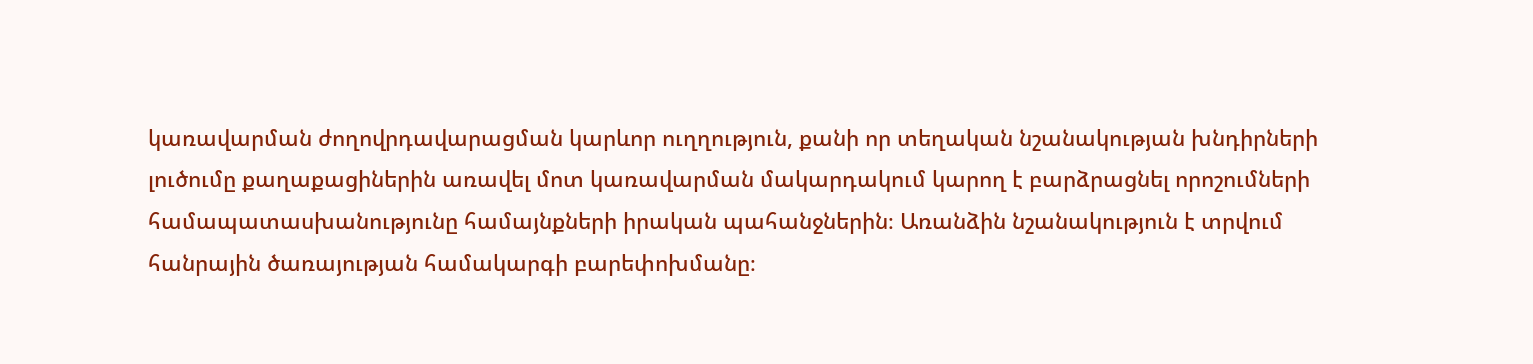կառավարման ժողովրդավարացման կարևոր ուղղություն, քանի որ տեղական նշանակության խնդիրների լուծումը քաղաքացիներին առավել մոտ կառավարման մակարդակում կարող է բարձրացնել որոշումների համապատասխանությունը համայնքների իրական պահանջներին։ Առանձին նշանակություն է տրվում հանրային ծառայության համակարգի բարեփոխմանը։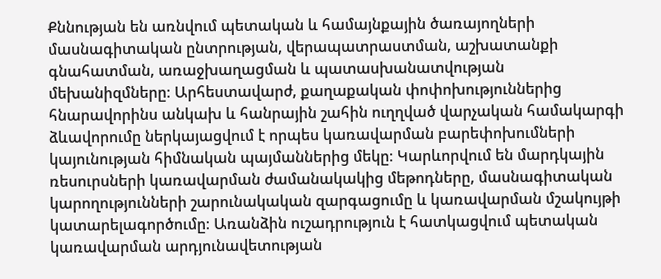Քննության են առնվում պետական և համայնքային ծառայողների մասնագիտական ընտրության, վերապատրաստման, աշխատանքի գնահատման, առաջխաղացման և պատասխանատվության մեխանիզմները։ Արհեստավարժ, քաղաքական փոփոխություններից հնարավորինս անկախ և հանրային շահին ուղղված վարչական համակարգի ձևավորումը ներկայացվում է որպես կառավարման բարեփոխումների կայունության հիմնական պայմաններից մեկը։ Կարևորվում են մարդկային ռեսուրսների կառավարման ժամանակակից մեթոդները, մասնագիտական կարողությունների շարունակական զարգացումը և կառավարման մշակույթի կատարելագործումը։ Առանձին ուշադրություն է հատկացվում պետական կառավարման արդյունավետության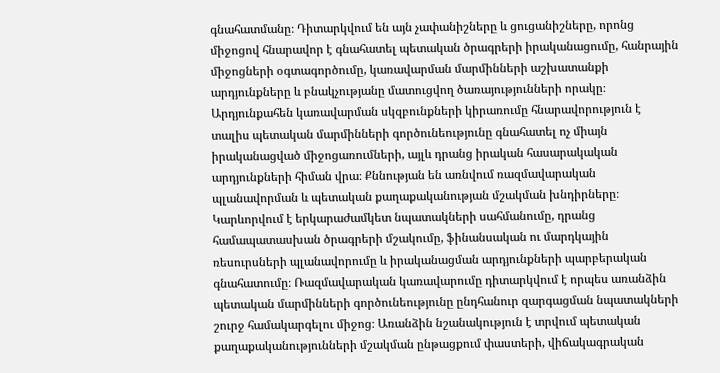գնահատմանը։ Դիտարկվում են այն չափանիշները և ցուցանիշները, որոնց միջոցով հնարավոր է գնահատել պետական ծրագրերի իրականացումը, հանրային միջոցների օգտագործումը, կառավարման մարմինների աշխատանքի արդյունքները և բնակչությանը մատուցվող ծառայությունների որակը։ Արդյունքահեն կառավարման սկզբունքների կիրառումը հնարավորություն է տալիս պետական մարմինների գործունեությունը գնահատել ոչ միայն իրականացված միջոցառումների, այլև դրանց իրական հասարակական արդյունքների հիման վրա։ Քննության են առնվում ռազմավարական պլանավորման և պետական քաղաքականության մշակման խնդիրները։ Կարևորվում է երկարաժամկետ նպատակների սահմանումը, դրանց համապատասխան ծրագրերի մշակումը, ֆինանսական ու մարդկային ռեսուրսների պլանավորումը և իրականացման արդյունքների պարբերական գնահատումը։ Ռազմավարական կառավարումը դիտարկվում է որպես առանձին պետական մարմինների գործունեությունը ընդհանուր զարգացման նպատակների շուրջ համակարգելու միջոց։ Առանձին նշանակություն է տրվում պետական քաղաքականությունների մշակման ընթացքում փաստերի, վիճակագրական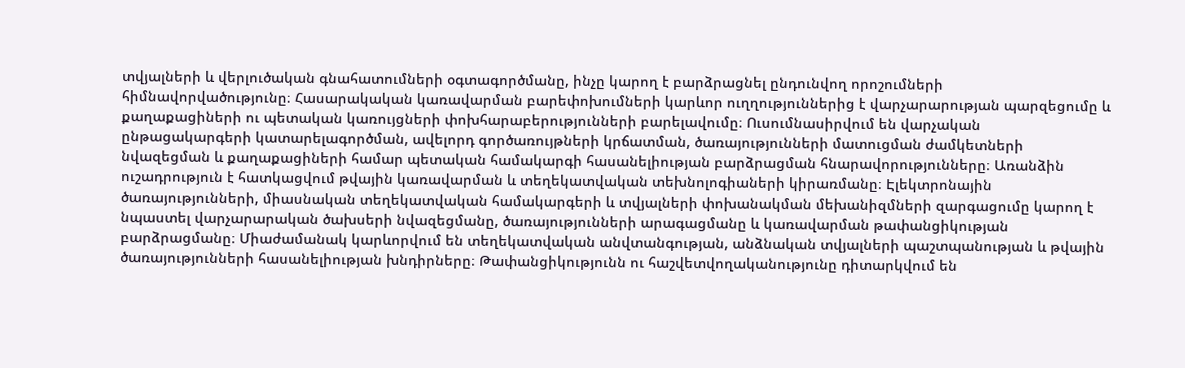տվյալների և վերլուծական գնահատումների օգտագործմանը, ինչը կարող է բարձրացնել ընդունվող որոշումների հիմնավորվածությունը։ Հասարակական կառավարման բարեփոխումների կարևոր ուղղություններից է վարչարարության պարզեցումը և քաղաքացիների ու պետական կառույցների փոխհարաբերությունների բարելավումը։ Ուսումնասիրվում են վարչական ընթացակարգերի կատարելագործման, ավելորդ գործառույթների կրճատման, ծառայությունների մատուցման ժամկետների նվազեցման և քաղաքացիների համար պետական համակարգի հասանելիության բարձրացման հնարավորությունները։ Առանձին ուշադրություն է հատկացվում թվային կառավարման և տեղեկատվական տեխնոլոգիաների կիրառմանը։ Էլեկտրոնային ծառայությունների, միասնական տեղեկատվական համակարգերի և տվյալների փոխանակման մեխանիզմների զարգացումը կարող է նպաստել վարչարարական ծախսերի նվազեցմանը, ծառայությունների արագացմանը և կառավարման թափանցիկության բարձրացմանը։ Միաժամանակ կարևորվում են տեղեկատվական անվտանգության, անձնական տվյալների պաշտպանության և թվային ծառայությունների հասանելիության խնդիրները։ Թափանցիկությունն ու հաշվետվողականությունը դիտարկվում են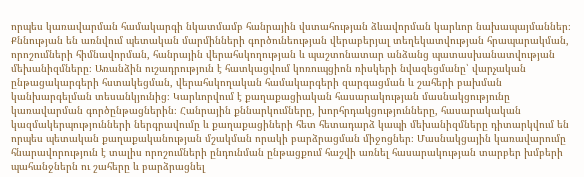որպես կառավարման համակարգի նկատմամբ հանրային վստահության ձևավորման կարևոր նախապայմաններ։ Քննության են առնվում պետական մարմինների գործունեության վերաբերյալ տեղեկատվության հրապարակման, որոշումների հիմնավորման, հանրային վերահսկողության և պաշտոնատար անձանց պատասխանատվության մեխանիզմները։ Առանձին ուշադրություն է հատկացվում կոռուպցիոն ռիսկերի նվազեցմանը՝ վարչական ընթացակարգերի հստակեցման, վերահսկողական համակարգերի զարգացման և շահերի բախման կանխարգելման տեսանկյունից։ Կարևորվում է քաղաքացիական հասարակության մասնակցությունը կառավարման գործընթացներին։ Հանրային քննարկումները, խորհրդակցությունները, հասարակական կազմակերպությունների ներգրավումը և քաղաքացիների հետ հետադարձ կապի մեխանիզմները դիտարկվում են որպես պետական քաղաքականության մշակման որակի բարձրացման միջոցներ։ Մասնակցային կառավարումը հնարավորություն է տալիս որոշումների ընդունման ընթացքում հաշվի առնել հասարակության տարբեր խմբերի պահանջներն ու շահերը և բարձրացնել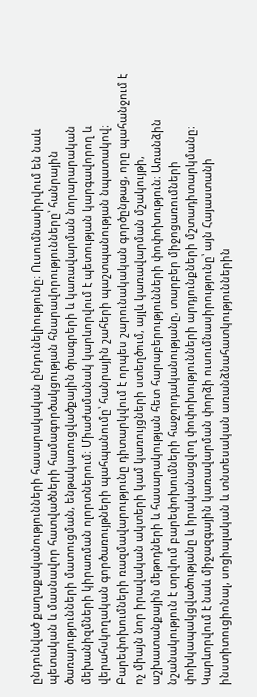ընդունված քաղաքականությունների հասարակական ընդունելիությունը։ Ուսումնասիրվում են նաև պետական և մասնավոր հատվածների համագործակցության հնարավորությունները՝ հանրային ծառայությունների մատուցման, ենթակառուցվածքային ծրագրերի և կառավարման նորարարական մեխանիզմների կիրառման ոլորտներում։ Միաժամանակ կարևորվում է պետության կարգավորող և վերահսկողական գործառույթների պահպանումը՝ հանրային շահերի պաշտպանության նպատակով։ Բարեփոխումների ռազմավարությունը դիտարկվում է որպես շարունակական գործընթաց, որը պահանջում է ոչ միայն նոր իրավական ակտերի կամ կառույցների ստեղծում, այլև կառավարման մշակույթի, աշխատանքային մեթոդների և հասարակության հետ հարաբերությունների փոփոխություն։ Առանձին նշանակություն է տրվում բարեփոխումների հաջորդականությանը, տարբեր միջոցառումների փոխկապակցվածությանը և իրականացվող փոփոխությունների արդյունքների մշտադիտարկմանը։ Կարևորվում է նաև միջազգային կառավարման փորձի ուսումնասիրությունը՝ այն Հայաստանի ինստիտուցիոնալ, սոցիալական և տնտեսական առանձնահատկություններին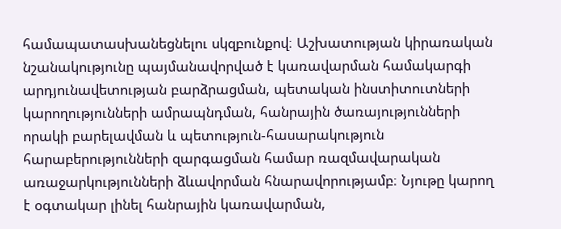համապատասխանեցնելու սկզբունքով։ Աշխատության կիրառական նշանակությունը պայմանավորված է կառավարման համակարգի արդյունավետության բարձրացման, պետական ինստիտուտների կարողությունների ամրապնդման, հանրային ծառայությունների որակի բարելավման և պետություն-հասարակություն հարաբերությունների զարգացման համար ռազմավարական առաջարկությունների ձևավորման հնարավորությամբ։ Նյութը կարող է օգտակար լինել հանրային կառավարման,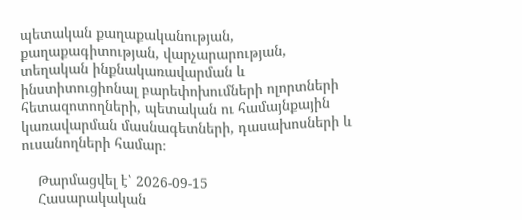պետական քաղաքականության, քաղաքագիտության, վարչարարության, տեղական ինքնակառավարման և ինստիտուցիոնալ բարեփոխումների ոլորտների հետազոտողների, պետական ու համայնքային կառավարման մասնագետների, դասախոսների և ուսանողների համար։

    Թարմացվել է՝ 2026-09-15
    Հասարակական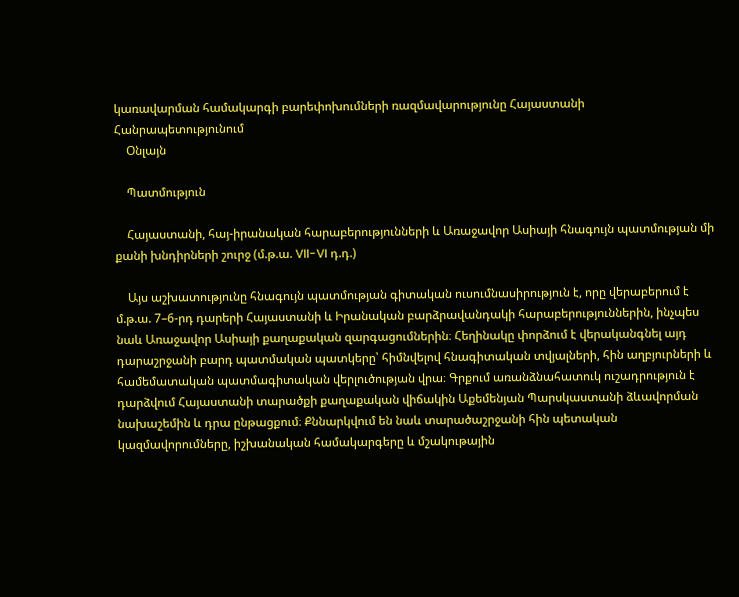կառավարման համակարգի բարեփոխումների ռազմավարությունը Հայաստանի Հանրապետությունում
    Օնլայն

    Պատմություն

    Հայաստանի, հայ-իրանական հարաբերությունների և Առաջավոր Ասիայի հնագույն պատմության մի քանի խնդիրների շուրջ (մ.թ.ա. VII-VI դ.դ.)

    Այս աշխատությունը հնագույն պատմության գիտական ուսումնասիրություն է, որը վերաբերում է մ.թ.ա. 7–6-րդ դարերի Հայաստանի և Իրանական բարձրավանդակի հարաբերություններին, ինչպես նաև Առաջավոր Ասիայի քաղաքական զարգացումներին։ Հեղինակը փորձում է վերականգնել այդ դարաշրջանի բարդ պատմական պատկերը՝ հիմնվելով հնագիտական տվյալների, հին աղբյուրների և համեմատական պատմագիտական վերլուծության վրա։ Գրքում առանձնահատուկ ուշադրություն է դարձվում Հայաստանի տարածքի քաղաքական վիճակին Աքեմենյան Պարսկաստանի ձևավորման նախաշեմին և դրա ընթացքում։ Քննարկվում են նաև տարածաշրջանի հին պետական կազմավորումները, իշխանական համակարգերը և մշակութային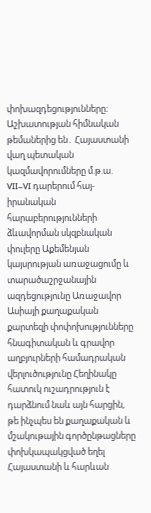փոխազդեցությունները։ Աշխատության հիմնական թեմաներից են․ Հայաստանի վաղ պետական կազմավորումները մ.թ.ա. VII–VI դարերում հայ-իրանական հարաբերությունների ձևավորման սկզբնական փուլերը Աքեմենյան կայսրության առաջացումը և տարածաշրջանային ազդեցությունը Առաջավոր Ասիայի քաղաքական քարտեզի փոփոխությունները հնագիտական և գրավոր աղբյուրների համադրական վերլուծությունը Հեղինակը հատուկ ուշադրություն է դարձնում նաև այն հարցին, թե ինչպես են քաղաքական և մշակութային գործընթացները փոխկապակցված եղել Հայաստանի և հարևան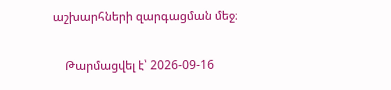աշխարհների զարգացման մեջ։

    Թարմացվել է՝ 2026-09-16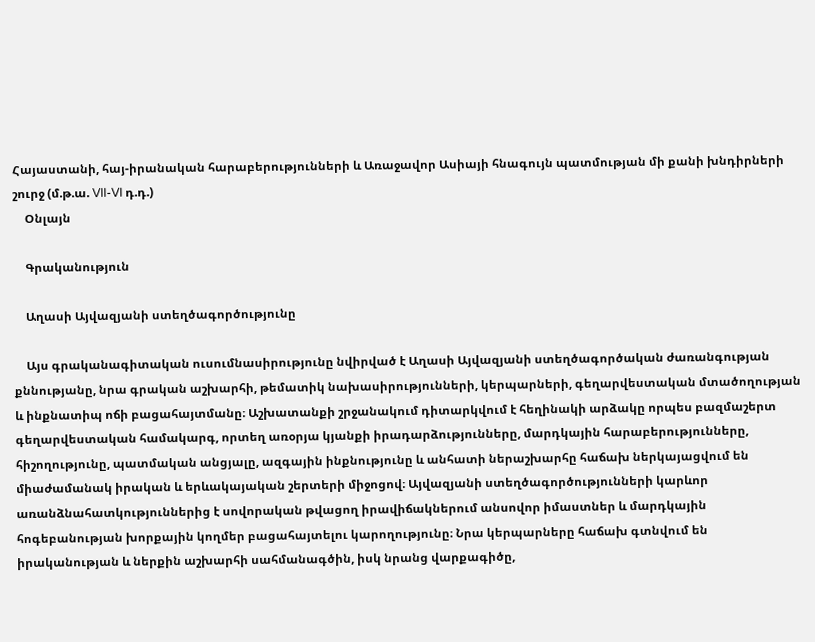Հայաստանի, հայ-իրանական հարաբերությունների և Առաջավոր Ասիայի հնագույն պատմության մի քանի խնդիրների շուրջ (մ.թ.ա. VII-VI դ.դ.)
    Օնլայն

    Գրականություն

    Աղասի Այվազյանի ստեղծագործությունը

    Այս գրականագիտական ուսումնասիրությունը նվիրված է Աղասի Այվազյանի ստեղծագործական ժառանգության քննությանը, նրա գրական աշխարհի, թեմատիկ նախասիրությունների, կերպարների, գեղարվեստական մտածողության և ինքնատիպ ոճի բացահայտմանը։ Աշխատանքի շրջանակում դիտարկվում է հեղինակի արձակը որպես բազմաշերտ գեղարվեստական համակարգ, որտեղ առօրյա կյանքի իրադարձությունները, մարդկային հարաբերությունները, հիշողությունը, պատմական անցյալը, ազգային ինքնությունը և անհատի ներաշխարհը հաճախ ներկայացվում են միաժամանակ իրական և երևակայական շերտերի միջոցով։ Այվազյանի ստեղծագործությունների կարևոր առանձնահատկություններից է սովորական թվացող իրավիճակներում անսովոր իմաստներ և մարդկային հոգեբանության խորքային կողմեր բացահայտելու կարողությունը։ Նրա կերպարները հաճախ գտնվում են իրականության և ներքին աշխարհի սահմանագծին, իսկ նրանց վարքագիծը,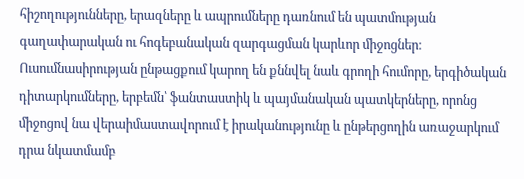հիշողությունները, երազները և ապրումները դառնում են պատմության գաղափարական ու հոգեբանական զարգացման կարևոր միջոցներ։ Ուսումնասիրության ընթացքում կարող են քննվել նաև գրողի հումորը, երգիծական դիտարկումները, երբեմն՝ ֆանտաստիկ և պայմանական պատկերները, որոնց միջոցով նա վերաիմաստավորում է իրականությունը և ընթերցողին առաջարկում դրա նկատմամբ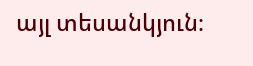այլ տեսանկյուն։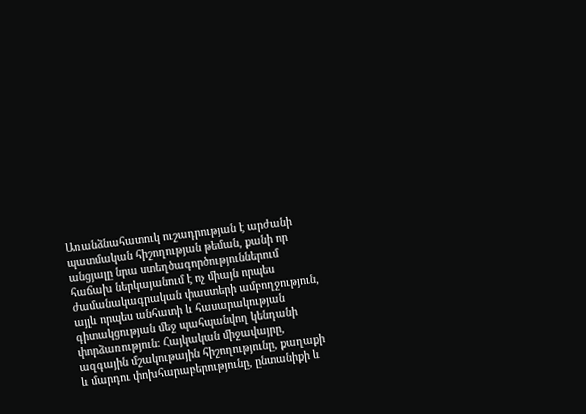Առանձնահատուկ ուշադրության է արժանի պատմական հիշողության թեման, քանի որ անցյալը նրա ստեղծագործություններում հաճախ ներկայանում է ոչ միայն որպես ժամանակագրական փաստերի ամբողջություն, այլև որպես անհատի և հասարակության գիտակցության մեջ պահպանվող կենդանի փորձառություն։ Հայկական միջավայրը, ազգային մշակութային հիշողությունը, քաղաքի և մարդու փոխհարաբերությունը, ընտանիքի և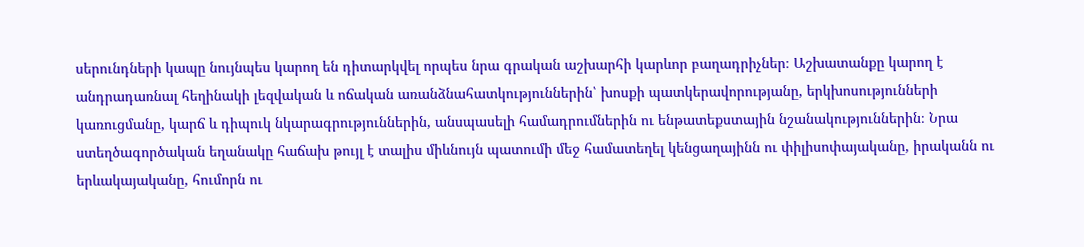սերունդների կապը նույնպես կարող են դիտարկվել որպես նրա գրական աշխարհի կարևոր բաղադրիչներ։ Աշխատանքը կարող է անդրադառնալ հեղինակի լեզվական և ոճական առանձնահատկություններին՝ խոսքի պատկերավորությանը, երկխոսությունների կառուցմանը, կարճ և դիպուկ նկարագրություններին, անսպասելի համադրումներին ու ենթատեքստային նշանակություններին։ Նրա ստեղծագործական եղանակը հաճախ թույլ է տալիս միևնույն պատումի մեջ համատեղել կենցաղայինն ու փիլիսոփայականը, իրականն ու երևակայականը, հումորն ու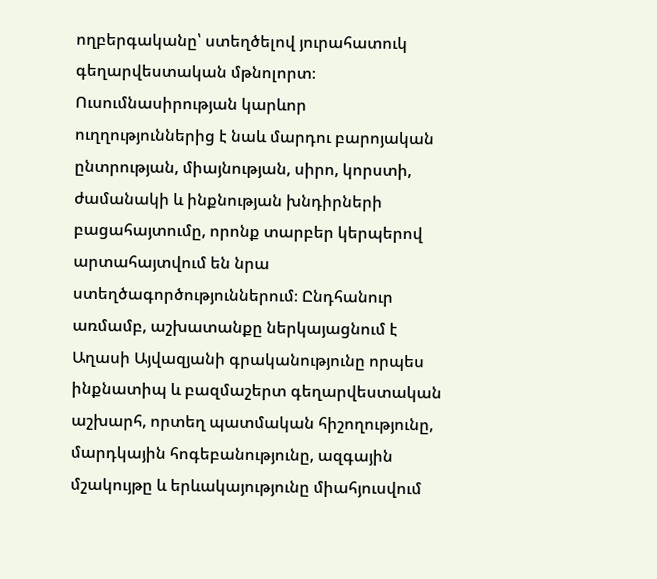ողբերգականը՝ ստեղծելով յուրահատուկ գեղարվեստական մթնոլորտ։ Ուսումնասիրության կարևոր ուղղություններից է նաև մարդու բարոյական ընտրության, միայնության, սիրո, կորստի, ժամանակի և ինքնության խնդիրների բացահայտումը, որոնք տարբեր կերպերով արտահայտվում են նրա ստեղծագործություններում։ Ընդհանուր առմամբ, աշխատանքը ներկայացնում է Աղասի Այվազյանի գրականությունը որպես ինքնատիպ և բազմաշերտ գեղարվեստական աշխարհ, որտեղ պատմական հիշողությունը, մարդկային հոգեբանությունը, ազգային մշակույթը և երևակայությունը միահյուսվում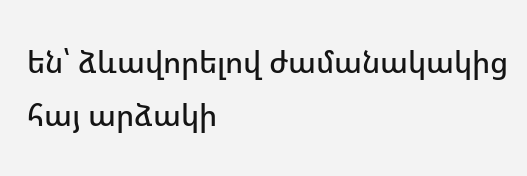են՝ ձևավորելով ժամանակակից հայ արձակի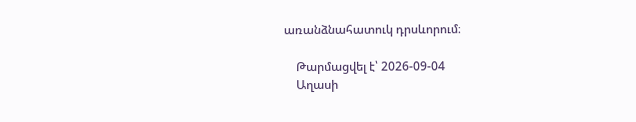առանձնահատուկ դրսևորում։

    Թարմացվել է՝ 2026-09-04
    Աղասի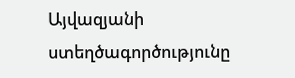Այվազյանի ստեղծագործությունը